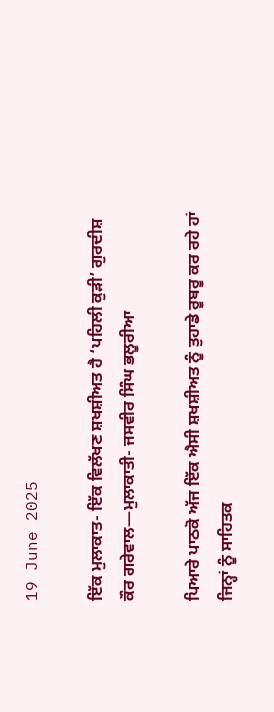19 June 2025

ਇੱਕ ਮੁਲਾਕਾਤ- ਇੱਕ ਵਿਲੱਖਣ ਸ਼ਖਸ਼ੀਅਤ ਹੈ ‘ਪਹਿਲੀ ਕੁੜੀ’ ਗੁਰਦੀਸ਼ ਕੌਰ ਗਰੇਵਾਲ—ਮੁਲਾਕਾਤੀ- ਜਸਵੀਰ ਸਿੰਘ ਭਲੂਰੀਆ

ਪਿਆਰੇ ਪਾਠਕੋ ਅੱਜ ਇੱਕ ਐਸੀ ਸ਼ਖਸ਼ੀਅਤ ਨੂੰ ਤੁਹਾਡੇ ਰੂਬਰੂ ਕਰ ਰਹੇ ਹਾਂ ਜਿਨ੍ਹਾਂ ਨੂੰ ਸਾਹਿਤਕ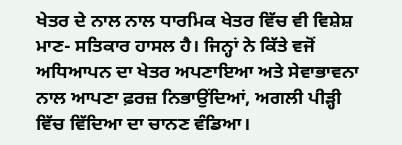ਖੇਤਰ ਦੇ ਨਾਲ ਨਾਲ ਧਾਰਮਿਕ ਖੇਤਰ ਵਿੱਚ ਵੀ ਵਿਸ਼ੇਸ਼ ਮਾਣ- ਸਤਿਕਾਰ ਹਾਸਲ ਹੈ। ਜਿਨ੍ਹਾਂ ਨੇ ਕਿੱਤੇ ਵਜੋਂ ਅਧਿਆਪਨ ਦਾ ਖੇਤਰ ਅਪਣਾਇਆ ਅਤੇ ਸੇਵਾਭਾਵਨਾ ਨਾਲ ਆਪਣਾ ਫ਼ਰਜ਼ ਨਿਭਾਉਂਦਿਆਂ, ਅਗਲੀ ਪੀੜ੍ਹੀ ਵਿੱਚ ਵਿੱਦਿਆ ਦਾ ਚਾਨਣ ਵੰਡਿਆ।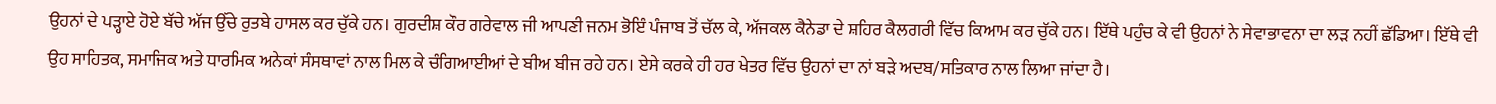ਉਹਨਾਂ ਦੇ ਪੜ੍ਹਾਏ ਹੋਏ ਬੱਚੇ ਅੱਜ ਉੱਚੇ ਰੁਤਬੇ ਹਾਸਲ ਕਰ ਚੁੱਕੇ ਹਨ। ਗੁਰਦੀਸ਼ ਕੌਰ ਗਰੇਵਾਲ ਜੀ ਆਪਣੀ ਜਨਮ ਭੋਇੰ ਪੰਜਾਬ ਤੋਂ ਚੱਲ ਕੇ, ਅੱਜਕਲ ਕੈਨੇਡਾ ਦੇ ਸ਼ਹਿਰ ਕੈਲਗਰੀ ਵਿੱਚ ਕਿਆਮ ਕਰ ਚੁੱਕੇ ਹਨ। ਇੱਥੇ ਪਹੁੰਚ ਕੇ ਵੀ ਉਹਨਾਂ ਨੇ ਸੇਵਾਭਾਵਨਾ ਦਾ ਲੜ ਨਹੀਂ ਛੱਡਿਆ। ਇੱਥੇ ਵੀ ਉਹ ਸਾਹਿਤਕ, ਸਮਾਜਿਕ ਅਤੇ ਧਾਰਮਿਕ ਅਨੇਕਾਂ ਸੰਸਥਾਵਾਂ ਨਾਲ ਮਿਲ ਕੇ ਚੰਗਿਆਈਆਂ ਦੇ ਬੀਅ ਬੀਜ ਰਹੇ ਹਨ। ਏਸੇ ਕਰਕੇ ਹੀ ਹਰ ਖੇਤਰ ਵਿੱਚ ਉਹਨਾਂ ਦਾ ਨਾਂ ਬੜੇ ਅਦਬ/ਸਤਿਕਾਰ ਨਾਲ ਲਿਆ ਜਾਂਦਾ ਹੈ।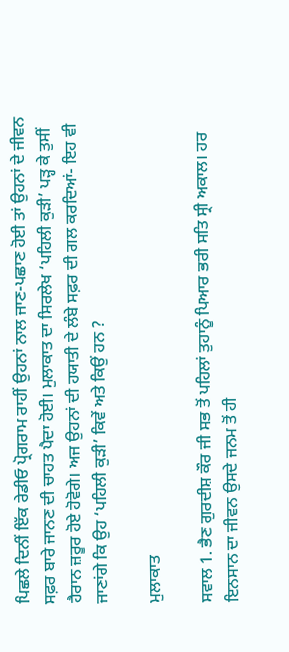ਪਿਛਲੇ ਦਿਨੀਂ ਇੱਕ ਰੇਡੀਓ ਪ੍ਰੋਗਰਾਮ ਰਾਹੀਂ ਉਹਨਾਂ ਨਾਲ ਜਾਣ-ਪਛਾਣ ਹੋਈ ਤਾਂ ਉਹਨਾਂ ਦੇ ਜੀਵਨ ਸਫ਼ਰ ਬਾਰੇ ਜਾਨਣ ਦੀ ਚਾਹਤ ਪੈਦਾ ਹੋਈ। ਮੁਲਾਕਾਤ ਦਾ ਸਿਰਲੇਖ ‘ਪਹਿਲੀ ਕੁੜੀ’ ਪੜ੍ਹ ਕੇ ਤੁਸੀਂ ਹੈਰਾਨ ਜ਼ਰੂਰ ਹੋਏ ਹੋਵੋਗੇ। ਅਜ ਉਹਨਾਂ ਦੀ ਹਯਾਤੀ ਦੇ ਲੰਬੇ ਸਫ਼ਰ ਦੀ ਗਲ ਕਰਦਿਆਂ- ਇਹ ਵੀ ਜਾਣਾਂਗੇ ਕਿ ਉਹ ‘ਪਹਿਲੀ ਕੁੜੀ’ ਕਿਵੇਂ ਅਤੇ ਕਿਉਂ ਹਨ ?

ਮੁਲਾਕਾਤ

ਸਵਾਲ 1. ਭੈਣ ਗੁਰਦੀਸ਼ ਕੌਰ ਜੀ ਸਭ ਤੋਂ ਪਹਿਲਾਂ ਤੁਹਾਨੂੰ ਪਿਆਰ ਭਰੀ ਸਤਿ ਸ੍ਰੀ ਅਕਾਲ। ਹਰ ਇਨਸਾਨ ਦਾ ਜੀਵਨ ਉਸਦੇ ਜਨਮ ਤੋਂ ਹੀ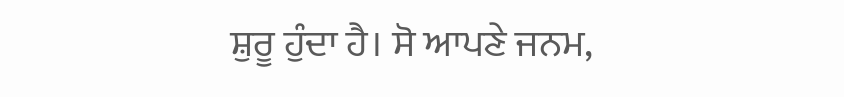ਸ਼ੁਰੂ ਹੁੰਦਾ ਹੈ। ਸੋ ਆਪਣੇ ਜਨਮ,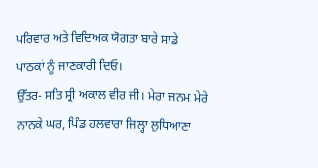ਪਰਿਵਾਰ ਅਤੇ ਵਿਦਿਅਕ ਯੋਗਤਾ ਬਾਰੇ ਸਾਡੇ ਪਾਠਕਾਂ ਨੂੰ ਜਾਣਕਾਰੀ ਦਿਓ।
ਉੱਤਰ- ਸਤਿ ਸ੍ਰੀ ਅਕਾਲ ਵੀਰ ਜੀ। ਮੇਰਾ ਜਨਮ ਮੇਰੇ ਨਾਨਕੇ ਘਰ, ਪਿੰਡ ਹਲਵਾਰਾ ਜਿਲ੍ਹਾ ਲੁਧਿਆਣਾ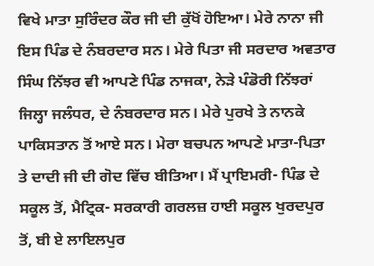ਵਿਖੇ ਮਾਤਾ ਸੁਰਿੰਦਰ ਕੌਰ ਜੀ ਦੀ ਕੁੱਖੋਂ ਹੋਇਆ। ਮੇਰੇ ਨਾਨਾ ਜੀ ਇਸ ਪਿੰਡ ਦੇ ਨੰਬਰਦਾਰ ਸਨ। ਮੇਰੇ ਪਿਤਾ ਜੀ ਸਰਦਾਰ ਅਵਤਾਰ ਸਿੰਘ ਨਿੱਝਰ ਵੀ ਆਪਣੇ ਪਿੰਡ ਨਾਜਕਾ, ਨੇੜੇ ਪੰਡੋਰੀ ਨਿੱਝਰਾਂ ਜਿਲ੍ਹਾ ਜਲੰਧਰ, ਦੇ ਨੰਬਰਦਾਰ ਸਨ। ਮੇਰੇ ਪੁਰਖੇ ਤੇ ਨਾਨਕੇ ਪਾਕਿਸਤਾਨ ਤੋਂ ਆਏ ਸਨ। ਮੇਰਾ ਬਚਪਨ ਆਪਣੇ ਮਾਤਾ-ਪਿਤਾ ਤੇ ਦਾਦੀ ਜੀ ਦੀ ਗੋਦ ਵਿੱਚ ਬੀਤਿਆ। ਮੈਂ ਪ੍ਰਾਇਮਰੀ- ਪਿੰਡ ਦੇ ਸਕੂਲ ਤੋਂ, ਮੈਟ੍ਰਿਕ- ਸਰਕਾਰੀ ਗਰਲਜ਼ ਹਾਈ ਸਕੂਲ ਖੁਰਦਪੁਰ ਤੋਂ, ਬੀ ਏ ਲਾਇਲਪੁਰ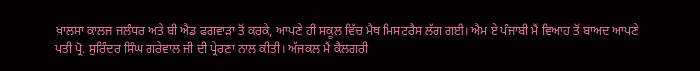ਖ਼ਾਲਸਾ ਕਾਲਜ ਜਲੰਧਰ ਅਤੇ ਬੀ ਐਡ ਫਗਵਾੜਾ ਤੋਂ ਕਰਕੇ, ਆਪਣੇ ਹੀ ਸਕੂਲ ਵਿੱਚ ਮੈਥ ਮਿਸਟਰੈਸ ਲੱਗ ਗਈ। ਐਮ ਏ ਪੰਜਾਬੀ ਮੈਂ ਵਿਆਹ ਤੋਂ ਬਾਅਦ ਆਪਣੇ ਪਤੀ ਪ੍ਰੋ. ਸੁਰਿੰਦਰ ਸਿੰਘ ਗਰੇਵਾਲ ਜੀ ਦੀ ਪ੍ਰੇਰਣਾ ਨਾਲ ਕੀਤੀ। ਅੱਜਕਲ ਮੈਂ ਕੈਲਗਰੀ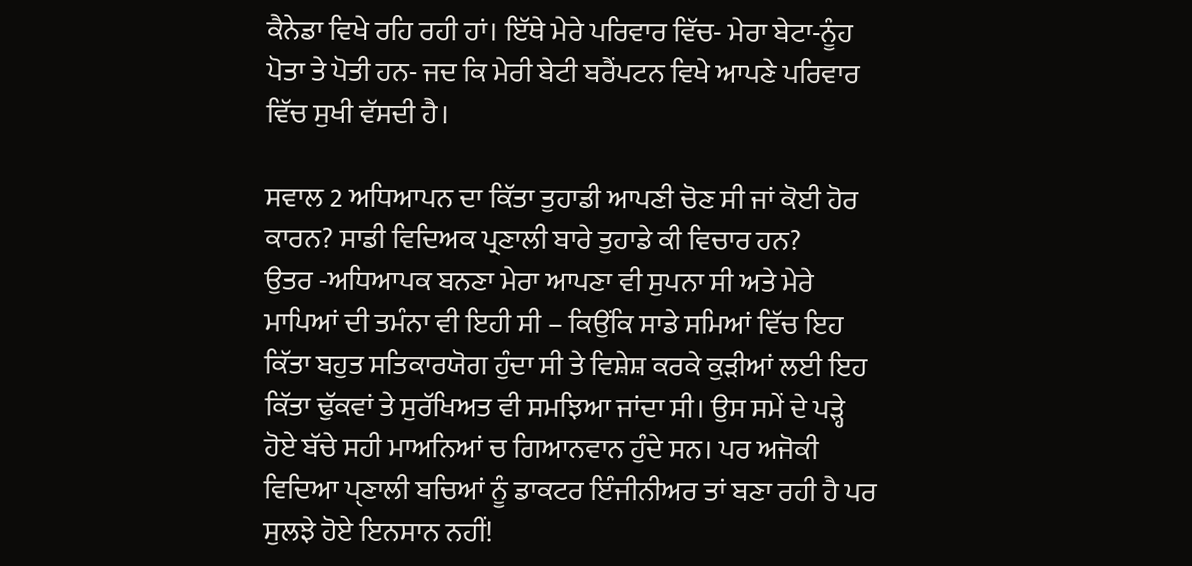ਕੈਨੇਡਾ ਵਿਖੇ ਰਹਿ ਰਹੀ ਹਾਂ। ਇੱਥੇ ਮੇਰੇ ਪਰਿਵਾਰ ਵਿੱਚ- ਮੇਰਾ ਬੇਟਾ-ਨੂੰਹ ਪੋਤਾ ਤੇ ਪੋਤੀ ਹਨ- ਜਦ ਕਿ ਮੇਰੀ ਬੇਟੀ ਬਰੈਂਪਟਨ ਵਿਖੇ ਆਪਣੇ ਪਰਿਵਾਰ ਵਿੱਚ ਸੁਖੀ ਵੱਸਦੀ ਹੈ।

ਸਵਾਲ 2 ਅਧਿਆਪਨ ਦਾ ਕਿੱਤਾ ਤੁਹਾਡੀ ਆਪਣੀ ਚੋਣ ਸੀ ਜਾਂ ਕੋਈ ਹੋਰ ਕਾਰਨ? ਸਾਡੀ ਵਿਦਿਅਕ ਪ੍ਰਣਾਲੀ ਬਾਰੇ ਤੁਹਾਡੇ ਕੀ ਵਿਚਾਰ ਹਨ?
ਉਤਰ -ਅਧਿਆਪਕ ਬਨਣਾ ਮੇਰਾ ਆਪਣਾ ਵੀ ਸੁਪਨਾ ਸੀ ਅਤੇ ਮੇਰੇ ਮਾਪਿਆਂ ਦੀ ਤਮੰਨਾ ਵੀ ਇਹੀ ਸੀ – ਕਿਉਂਕਿ ਸਾਡੇ ਸਮਿਆਂ ਵਿੱਚ ਇਹ ਕਿੱਤਾ ਬਹੁਤ ਸਤਿਕਾਰਯੋਗ ਹੁੰਦਾ ਸੀ ਤੇ ਵਿਸ਼ੇਸ਼ ਕਰਕੇ ਕੁੜੀਆਂ ਲਈ ਇਹ ਕਿੱਤਾ ਢੁੱਕਵਾਂ ਤੇ ਸੁਰੱਖਿਅਤ ਵੀ ਸਮਝਿਆ ਜਾਂਦਾ ਸੀ। ਉਸ ਸਮੇਂ ਦੇ ਪੜ੍ਹੇ ਹੋਏ ਬੱਚੇ ਸਹੀ ਮਾਅਨਿਆਂ ਚ ਗਿਆਨਵਾਨ ਹੁੰਦੇ ਸਨ। ਪਰ ਅਜੋਕੀ ਵਿਦਿਆ ਪੑਣਾਲੀ ਬਚਿਆਂ ਨੂੰ ਡਾਕਟਰ ਇੰਜੀਨੀਅਰ ਤਾਂ ਬਣਾ ਰਹੀ ਹੈ ਪਰ ਸੁਲਝੇ ਹੋਏ ਇਨਸਾਨ ਨਹੀਂ!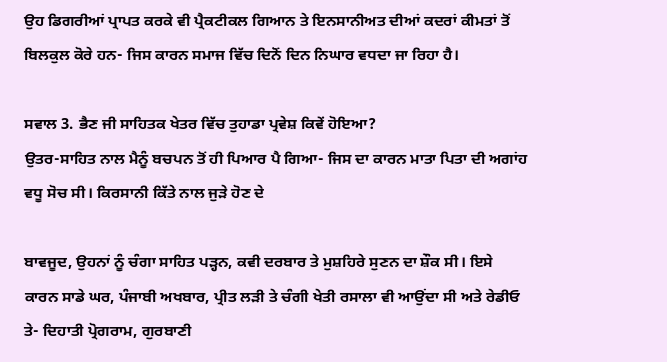ਉਹ ਡਿਗਰੀਆਂ ਪ੍ਰਾਪਤ ਕਰਕੇ ਵੀ ਪ੍ਰੈਕਟੀਕਲ ਗਿਆਨ ਤੇ ਇਨਸਾਨੀਅਤ ਦੀਆਂ ਕਦਰਾਂ ਕੀਮਤਾਂ ਤੋਂ ਬਿਲਕੁਲ ਕੋਰੇ ਹਨ- ਜਿਸ ਕਾਰਨ ਸਮਾਜ ਵਿੱਚ ਦਿਨੋਂ ਦਿਨ ਨਿਘਾਰ ਵਧਦਾ ਜਾ ਰਿਹਾ ਹੈ।

ਸਵਾਲ 3. ਭੈਣ ਜੀ ਸਾਹਿਤਕ ਖੇਤਰ ਵਿੱਚ ਤੁਹਾਡਾ ਪ੍ਰਵੇਸ਼ ਕਿਵੇਂ ਹੋਇਆ?
ਉਤਰ-ਸਾਹਿਤ ਨਾਲ ਮੈਨੂੰ ਬਚਪਨ ਤੋਂ ਹੀ ਪਿਆਰ ਪੈ ਗਿਆ- ਜਿਸ ਦਾ ਕਾਰਨ ਮਾਤਾ ਪਿਤਾ ਦੀ ਅਗਾਂਹ ਵਧੂ ਸੋਚ ਸੀ। ਕਿਰਸਾਨੀ ਕਿੱਤੇ ਨਾਲ ਜੁੜੇ ਹੋਣ ਦੇ

ਬਾਵਜੂਦ, ਉਹਨਾਂ ਨੂੰ ਚੰਗਾ ਸਾਹਿਤ ਪੜ੍ਹਨ, ਕਵੀ ਦਰਬਾਰ ਤੇ ਮੁਸ਼ਹਿਰੇ ਸੁਣਨ ਦਾ ਸ਼ੌਕ ਸੀ। ਇਸੇ ਕਾਰਨ ਸਾਡੇ ਘਰ, ਪੰਜਾਬੀ ਅਖਬਾਰ, ਪ੍ਰੀਤ ਲੜੀ ਤੇ ਚੰਗੀ ਖੇਤੀ ਰਸਾਲਾ ਵੀ ਆਉਂਦਾ ਸੀ ਅਤੇ ਰੇਡੀਓ ਤੇ- ਦਿਹਾਤੀ ਪ੍ਰੋਗਰਾਮ, ਗੁਰਬਾਣੀ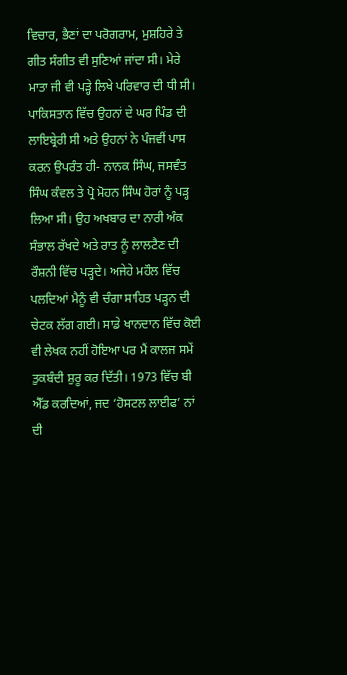ਵਿਚਾਰ, ਭੈਣਾਂ ਦਾ ਪਰੋਗਰਾਮ, ਮੁਸ਼ਹਿਰੇ ਤੇ ਗੀਤ ਸੰਗੀਤ ਵੀ ਸੁਣਿਆਂ ਜਾਂਦਾ ਸੀ। ਮੇਰੇ ਮਾਤਾ ਜੀ ਵੀ ਪੜ੍ਹੇ ਲਿਖੇ ਪਰਿਵਾਰ ਦੀ ਧੀ ਸੀ। ਪਾਕਿਸਤਾਨ ਵਿੱਚ ਉਹਨਾਂ ਦੇ ਘਰ ਪਿੰਡ ਦੀ ਲਾਇਬ੍ਰੇਰੀ ਸੀ ਅਤੇ ਉਹਨਾਂ ਨੇ ਪੰਜਵੀਂ ਪਾਸ ਕਰਨ ਉਪਰੰਤ ਹੀ- ਨਾਨਕ ਸਿੰਘ, ਜਸਵੰਤ ਸਿੰਘ ਕੰਵਲ ਤੇ ਪ੍ਰੋ ਮੋਹਨ ਸਿੰਘ ਹੋਰਾਂ ਨੂੰ ਪੜ੍ਹ ਲਿਆ ਸੀ। ਉਹ ਅਖਬਾਰ ਦਾ ਨਾਰੀ ਅੰਕ ਸੰਭਾਲ ਰੱਖਦੇ ਅਤੇ ਰਾਤ ਨੂੰ ਲਾਲਟੈਣ ਦੀ ਰੌਸ਼ਨੀ ਵਿੱਚ ਪੜ੍ਹਦੇ। ਅਜੇਹੇ ਮਹੌਲ ਵਿੱਚ ਪਲਦਿਆਂ ਮੈਨੂੰ ਵੀ ਚੰਗਾ ਸਾਹਿਤ ਪੜ੍ਹਨ ਦੀ ਚੇਟਕ ਲੱਗ ਗਈ। ਸਾਡੇ ਖਾਨਦਾਨ ਵਿੱਚ ਕੋਈ ਵੀ ਲੇਖਕ ਨਹੀਂ ਹੋਇਆ ਪਰ ਮੈਂ ਕਾਲਜ ਸਮੇਂ ਤੁਕਬੰਦੀ ਸ਼ੁਰੂ ਕਰ ਦਿੱਤੀ। 1973 ਵਿੱਚ ਬੀ ਐੱਡ ਕਰਦਿਆਂ, ਜਦ ‘ਹੋਸਟਲ ਲਾਈਫ’ ਨਾਂ ਦੀ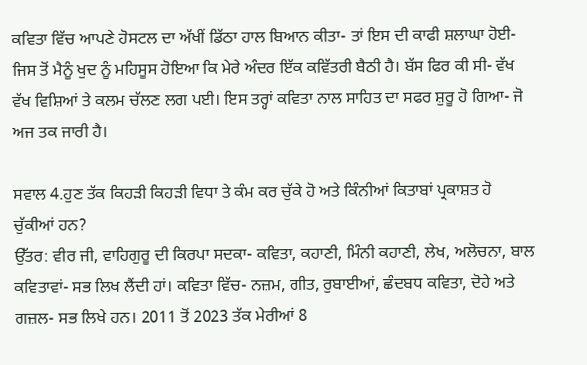ਕਵਿਤਾ ਵਿੱਚ ਆਪਣੇ ਹੋਸਟਲ ਦਾ ਅੱਖੀਂ ਡਿੱਠਾ ਹਾਲ ਬਿਆਨ ਕੀਤਾ- ਤਾਂ ਇਸ ਦੀ ਕਾਫੀ ਸ਼ਲਾਘਾ ਹੋਈ- ਜਿਸ ਤੋਂ ਮੈਨੂੰ ਖੁਦ ਨੂੰ ਮਹਿਸੂਸ ਹੋਇਆ ਕਿ ਮੇਰੇ ਅੰਦਰ ਇੱਕ ਕਵਿੱਤਰੀ ਬੈਠੀ ਹੈ। ਬੱਸ ਫਿਰ ਕੀ ਸੀ- ਵੱਖ ਵੱਖ ਵਿਸ਼ਿਆਂ ਤੇ ਕਲਮ ਚੱਲਣ ਲਗ ਪਈ। ਇਸ ਤਰ੍ਹਾਂ ਕਵਿਤਾ ਨਾਲ ਸਾਹਿਤ ਦਾ ਸਫਰ ਸ਼ੁਰੂ ਹੋ ਗਿਆ- ਜੋ ਅਜ ਤਕ ਜਾਰੀ ਹੈ।

ਸਵਾਲ 4.ਹੁਣ ਤੱਕ ਕਿਹੜੀ ਕਿਹੜੀ ਵਿਧਾ ਤੇ ਕੰਮ ਕਰ ਚੁੱਕੇ ਹੋ ਅਤੇ ਕਿੰਨੀਆਂ ਕਿਤਾਬਾਂ ਪ੍ਰਕਾਸ਼ਤ ਹੋ ਚੁੱਕੀਆਂ ਹਨ?
ਉੱਤਰ: ਵੀਰ ਜੀ, ਵਾਹਿਗੁਰੂ ਦੀ ਕਿਰਪਾ ਸਦਕਾ- ਕਵਿਤਾ, ਕਹਾਣੀ, ਮਿੰਨੀ ਕਹਾਣੀ, ਲੇਖ, ਅਲੋਚਨਾ, ਬਾਲ ਕਵਿਤਾਵਾਂ- ਸਭ ਲਿਖ ਲੈਂਦੀ ਹਾਂ। ਕਵਿਤਾ ਵਿੱਚ- ਨਜ਼ਮ, ਗੀਤ, ਰੁਬਾਈਆਂ, ਛੰਦਬਧ ਕਵਿਤਾ, ਦੋਹੇ ਅਤੇ ਗਜ਼ਲ- ਸਭ ਲਿਖੇ ਹਨ। 2011 ਤੋਂ 2023 ਤੱਕ ਮੇਰੀਆਂ 8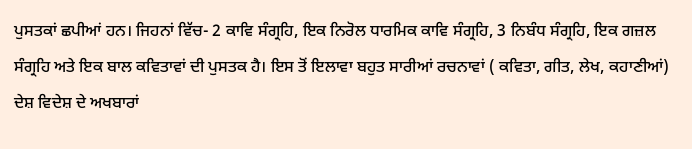ਪੁਸਤਕਾਂ ਛਪੀਆਂ ਹਨ। ਜਿਹਨਾਂ ਵਿੱਚ- 2 ਕਾਵਿ ਸੰਗ੍ਰਹਿ, ਇਕ ਨਿਰੋਲ ਧਾਰਮਿਕ ਕਾਵਿ ਸੰਗ੍ਰਹਿ, 3 ਨਿਬੰਧ ਸੰਗ੍ਰਹਿ, ਇਕ ਗਜ਼ਲ ਸੰਗ੍ਰਹਿ ਅਤੇ ਇਕ ਬਾਲ ਕਵਿਤਾਵਾਂ ਦੀ ਪੁਸਤਕ ਹੈ। ਇਸ ਤੋਂ ਇਲਾਵਾ ਬਹੁਤ ਸਾਰੀਆਂ ਰਚਨਾਵਾਂ ( ਕਵਿਤਾ, ਗੀਤ, ਲੇਖ, ਕਹਾਣੀਆਂ) ਦੇਸ਼ ਵਿਦੇਸ਼ ਦੇ ਅਖਬਾਰਾਂ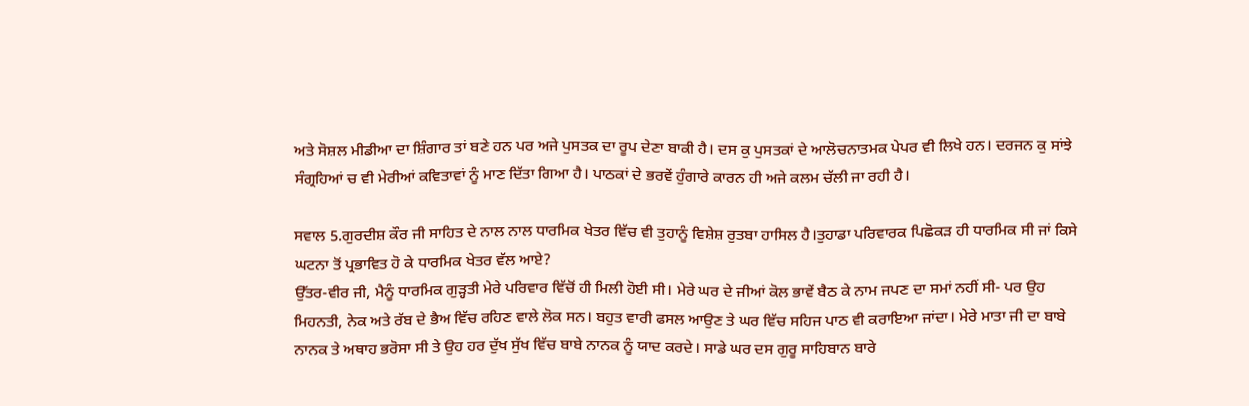ਅਤੇ ਸੋਸ਼ਲ ਮੀਡੀਆ ਦਾ ਸ਼ਿੰਗਾਰ ਤਾਂ ਬਣੇ ਹਨ ਪਰ ਅਜੇ ਪੁਸਤਕ ਦਾ ਰੂਪ ਦੇਣਾ ਬਾਕੀ ਹੈ। ਦਸ ਕੁ ਪੁਸਤਕਾਂ ਦੇ ਆਲੋਚਨਾਤਮਕ ਪੇਪਰ ਵੀ ਲਿਖੇ ਹਨ। ਦਰਜਨ ਕੁ ਸਾਂਝੇ ਸੰਗ੍ਰਹਿਆਂ ਚ ਵੀ ਮੇਰੀਆਂ ਕਵਿਤਾਵਾਂ ਨੂੰ ਮਾਣ ਦਿੱਤਾ ਗਿਆ ਹੈ। ਪਾਠਕਾਂ ਦੇ ਭਰਵੇਂ ਹੁੰਗਾਰੇ ਕਾਰਨ ਹੀ ਅਜੇ ਕਲਮ ਚੱਲੀ ਜਾ ਰਹੀ ਹੈ।

ਸਵਾਲ 5.ਗੁਰਦੀਸ਼ ਕੌਰ ਜੀ ਸਾਹਿਤ ਦੇ ਨਾਲ ਨਾਲ ਧਾਰਮਿਕ ਖੇਤਰ ਵਿੱਚ ਵੀ ਤੁਹਾਨੂੰ ਵਿਸ਼ੇਸ਼ ਰੁਤਬਾ ਹਾਸਿਲ ਹੈ।ਤੁਹਾਡਾ ਪਰਿਵਾਰਕ ਪਿਛੋਕੜ ਹੀ ਧਾਰਮਿਕ ਸੀ ਜਾਂ ਕਿਸੇ ਘਟਨਾ ਤੋਂ ਪ੍ਰਭਾਵਿਤ ਹੋ ਕੇ ਧਾਰਮਿਕ ਖੇਤਰ ਵੱਲ ਆਏ?
ਉੱਤਰ-ਵੀਰ ਜੀ, ਮੈਨੂੰ ਧਾਰਮਿਕ ਗੁੜ੍ਹਤੀ ਮੇਰੇ ਪਰਿਵਾਰ ਵਿੱਚੋਂ ਹੀ ਮਿਲੀ ਹੋਈ ਸੀ। ਮੇਰੇ ਘਰ ਦੇ ਜੀਆਂ ਕੋਲ ਭਾਵੇਂ ਬੈਠ ਕੇ ਨਾਮ ਜਪਣ ਦਾ ਸਮਾਂ ਨਹੀਂ ਸੀ- ਪਰ ਉਹ ਮਿਹਨਤੀ, ਨੇਕ ਅਤੇ ਰੱਬ ਦੇ ਭੈਅ ਵਿੱਚ ਰਹਿਣ ਵਾਲੇ ਲੋਕ ਸਨ। ਬਹੁਤ ਵਾਰੀ ਫਸਲ ਆਉਣ ਤੇ ਘਰ ਵਿੱਚ ਸਹਿਜ ਪਾਠ ਵੀ ਕਰਾਇਆ ਜਾਂਦਾ। ਮੇਰੇ ਮਾਤਾ ਜੀ ਦਾ ਬਾਬੇ ਨਾਨਕ ਤੇ ਅਥਾਹ ਭਰੋਸਾ ਸੀ ਤੇ ਉਹ ਹਰ ਦੁੱਖ ਸੁੱਖ ਵਿੱਚ ਬਾਬੇ ਨਾਨਕ ਨੂੰ ਯਾਦ ਕਰਦੇ। ਸਾਡੇ ਘਰ ਦਸ ਗੁਰੂ ਸਾਹਿਬਾਨ ਬਾਰੇ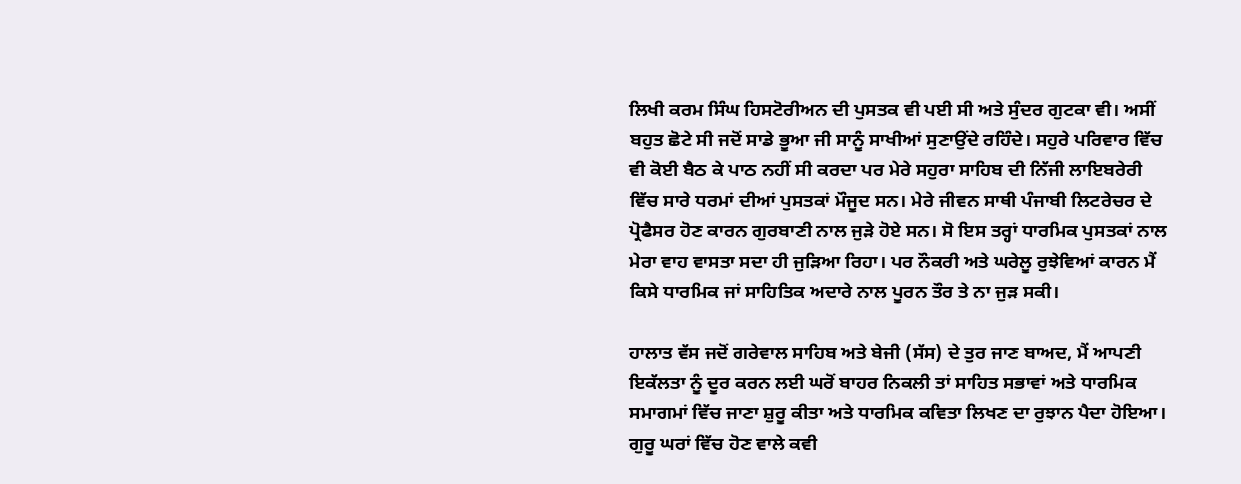ਲਿਖੀ ਕਰਮ ਸਿੰਘ ਹਿਸਟੋਰੀਅਨ ਦੀ ਪੁਸਤਕ ਵੀ ਪਈ ਸੀ ਅਤੇ ਸੁੰਦਰ ਗੁਟਕਾ ਵੀ। ਅਸੀਂ ਬਹੁਤ ਛੋਟੇ ਸੀ ਜਦੋਂ ਸਾਡੇ ਭੂਆ ਜੀ ਸਾਨੂੰ ਸਾਖੀਆਂ ਸੁਣਾਉਂਦੇ ਰਹਿੰਦੇ। ਸਹੁਰੇ ਪਰਿਵਾਰ ਵਿੱਚ ਵੀ ਕੋਈ ਬੈਠ ਕੇ ਪਾਠ ਨਹੀਂ ਸੀ ਕਰਦਾ ਪਰ ਮੇਰੇ ਸਹੁਰਾ ਸਾਹਿਬ ਦੀ ਨਿੱਜੀ ਲਾਇਬਰੇਰੀ ਵਿੱਚ ਸਾਰੇ ਧਰਮਾਂ ਦੀਆਂ ਪੁਸਤਕਾਂ ਮੌਜੂਦ ਸਨ। ਮੇਰੇ ਜੀਵਨ ਸਾਥੀ ਪੰਜਾਬੀ ਲਿਟਰੇਚਰ ਦੇ ਪ੍ਰੋਫੈਸਰ ਹੋਣ ਕਾਰਨ ਗੁਰਬਾਣੀ ਨਾਲ ਜੁੜੇ ਹੋਏ ਸਨ। ਸੋ ਇਸ ਤਰ੍ਹਾਂ ਧਾਰਮਿਕ ਪੁਸਤਕਾਂ ਨਾਲ ਮੇਰਾ ਵਾਹ ਵਾਸਤਾ ਸਦਾ ਹੀ ਜੁੜਿਆ ਰਿਹਾ। ਪਰ ਨੌਕਰੀ ਅਤੇ ਘਰੇਲੂ ਰੁਝੇਵਿਆਂ ਕਾਰਨ ਮੈਂ ਕਿਸੇ ਧਾਰਮਿਕ ਜਾਂ ਸਾਹਿਤਿਕ ਅਦਾਰੇ ਨਾਲ ਪੂਰਨ ਤੌਰ ਤੇ ਨਾ ਜੁੜ ਸਕੀ।

ਹਾਲਾਤ ਵੱਸ ਜਦੋਂ ਗਰੇਵਾਲ ਸਾਹਿਬ ਅਤੇ ਬੇਜੀ (ਸੱਸ) ਦੇ ਤੁਰ ਜਾਣ ਬਾਅਦ, ਮੈਂ ਆਪਣੀ ਇਕੱਲਤਾ ਨੂੰ ਦੂਰ ਕਰਨ ਲਈ ਘਰੋਂ ਬਾਹਰ ਨਿਕਲੀ ਤਾਂ ਸਾਹਿਤ ਸਭਾਵਾਂ ਅਤੇ ਧਾਰਮਿਕ ਸਮਾਗਮਾਂ ਵਿੱਚ ਜਾਣਾ ਸ਼ੁਰੂ ਕੀਤਾ ਅਤੇ ਧਾਰਮਿਕ ਕਵਿਤਾ ਲਿਖਣ ਦਾ ਰੁਝਾਨ ਪੈਦਾ ਹੋਇਆ। ਗੁਰੂ ਘਰਾਂ ਵਿੱਚ ਹੋਣ ਵਾਲੇ ਕਵੀ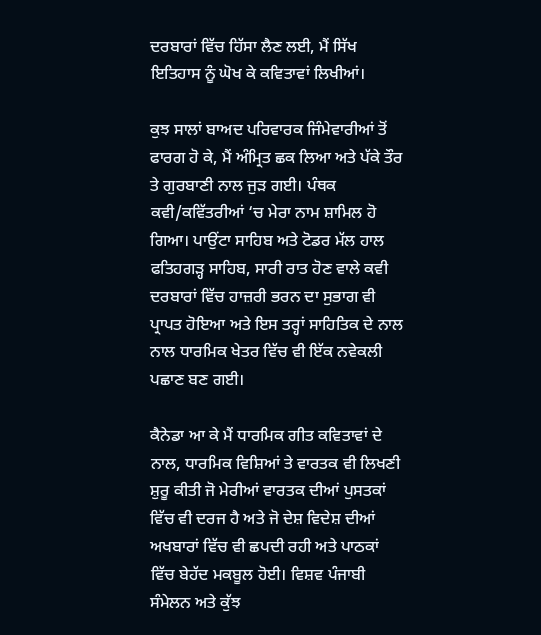ਦਰਬਾਰਾਂ ਵਿੱਚ ਹਿੱਸਾ ਲੈਣ ਲਈ, ਮੈਂ ਸਿੱਖ ਇਤਿਹਾਸ ਨੂੰ ਘੋਖ ਕੇ ਕਵਿਤਾਵਾਂ ਲਿਖੀਆਂ।

ਕੁਝ ਸਾਲਾਂ ਬਾਅਦ ਪਰਿਵਾਰਕ ਜਿੰਮੇਵਾਰੀਆਂ ਤੋਂ ਫਾਰਗ ਹੋ ਕੇ, ਮੈਂ ਅੰਮ੍ਰਿਤ ਛਕ ਲਿਆ ਅਤੇ ਪੱਕੇ ਤੌਰ ਤੇ ਗੁਰਬਾਣੀ ਨਾਲ ਜੁੜ ਗਈ। ਪੰਥਕ ਕਵੀ/ਕਵਿੱਤਰੀਆਂ ‘ਚ ਮੇਰਾ ਨਾਮ ਸ਼ਾਮਿਲ ਹੋ ਗਿਆ। ਪਾਉਂਟਾ ਸਾਹਿਬ ਅਤੇ ਟੋਡਰ ਮੱਲ ਹਾਲ ਫਤਿਹਗੜ੍ਹ ਸਾਹਿਬ, ਸਾਰੀ ਰਾਤ ਹੋਣ ਵਾਲੇ ਕਵੀ ਦਰਬਾਰਾਂ ਵਿੱਚ ਹਾਜ਼ਰੀ ਭਰਨ ਦਾ ਸੁਭਾਗ ਵੀ ਪ੍ਰਾਪਤ ਹੋਇਆ ਅਤੇ ਇਸ ਤਰ੍ਹਾਂ ਸਾਹਿਤਿਕ ਦੇ ਨਾਲ ਨਾਲ ਧਾਰਮਿਕ ਖੇਤਰ ਵਿੱਚ ਵੀ ਇੱਕ ਨਵੇਕਲੀ ਪਛਾਣ ਬਣ ਗਈ।

ਕੈਨੇਡਾ ਆ ਕੇ ਮੈਂ ਧਾਰਮਿਕ ਗੀਤ ਕਵਿਤਾਵਾਂ ਦੇ ਨਾਲ, ਧਾਰਮਿਕ ਵਿਸ਼ਿਆਂ ਤੇ ਵਾਰਤਕ ਵੀ ਲਿਖਣੀ ਸ਼ੁਰੂ ਕੀਤੀ ਜੋ ਮੇਰੀਆਂ ਵਾਰਤਕ ਦੀਆਂ ਪੁਸਤਕਾਂ ਵਿੱਚ ਵੀ ਦਰਜ ਹੈ ਅਤੇ ਜੋ ਦੇਸ਼ ਵਿਦੇਸ਼ ਦੀਆਂ ਅਖਬਾਰਾਂ ਵਿੱਚ ਵੀ ਛਪਦੀ ਰਹੀ ਅਤੇ ਪਾਠਕਾਂ ਵਿੱਚ ਬੇਹੱਦ ਮਕਬੂਲ ਹੋਈ। ਵਿਸ਼ਵ ਪੰਜਾਬੀ ਸੰਮੇਲਨ ਅਤੇ ਕੁੱਝ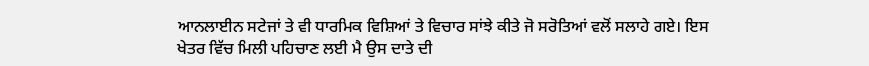ਆਨਲਾਈਨ ਸਟੇਜਾਂ ਤੇ ਵੀ ਧਾਰਮਿਕ ਵਿਸ਼ਿਆਂ ਤੇ ਵਿਚਾਰ ਸਾਂਝੇ ਕੀਤੇ ਜੋ ਸਰੋਤਿਆਂ ਵਲੋਂ ਸਲਾਹੇ ਗਏ। ਇਸ ਖੇਤਰ ਵਿੱਚ ਮਿਲੀ ਪਹਿਚਾਣ ਲਈ ਮੈ ਉਸ ਦਾਤੇ ਦੀ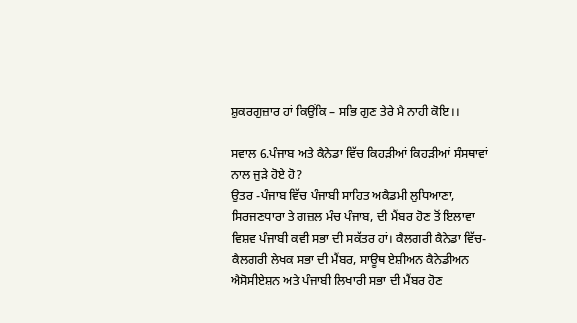ਸ਼ੁਕਰਗੁਜ਼ਾਰ ਹਾਂ ਕਿਉਂਕਿ – ਸਭਿ ਗੁਣ ਤੇਰੇ ਮੈ ਨਾਹੀ ਕੋਇ।।

ਸਵਾਲ 6.ਪੰਜਾਬ ਅਤੇ ਕੈਨੇਡਾ ਵਿੱਚ ਕਿਹੜੀਆਂ ਕਿਹੜੀਆਂ ਸੰਸਥਾਵਾਂ ਨਾਲ ਜੁੜੇ ਹੋਏ ਹੋ?
ਉਤਰ -ਪੰਜਾਬ ਵਿੱਚ ਪੰਜਾਬੀ ਸਾਹਿਤ ਅਕੈਡਮੀ ਲੁਧਿਆਣਾ, ਸਿਰਜਣਧਾਰਾ ਤੇ ਗਜ਼ਲ ਮੰਚ ਪੰਜਾਬ, ਦੀ ਮੈਂਬਰ ਹੋਣ ਤੋਂ ਇਲਾਵਾ ਵਿਸ਼ਵ ਪੰਜਾਬੀ ਕਵੀ ਸਭਾ ਦੀ ਸਕੱਤਰ ਹਾਂ। ਕੈਲਗਰੀ ਕੈਨੇਡਾ ਵਿੱਚ- ਕੈਲਗਰੀ ਲੇਖਕ ਸਭਾ ਦੀ ਮੈਂਬਰ, ਸਾਊਥ ਏਸ਼ੀਅਨ ਕੈਨੇਡੀਅਨ ਐਸੋਸੀਏਸ਼ਨ ਅਤੇ ਪੰਜਾਬੀ ਲਿਖਾਰੀ ਸਭਾ ਦੀ ਮੈਂਬਰ ਹੋਣ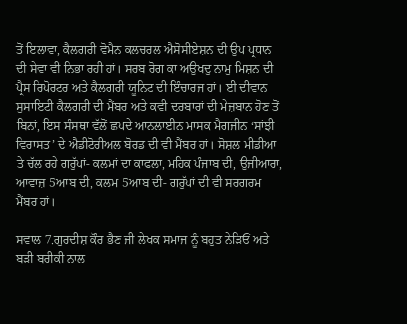ਤੋਂ ਇਲਾਵਾ, ਕੈਲਗਰੀ ਵੋਮੈਨ ਕਲਚਰਲ ਐਸੋਸੀਏਸ਼ਨ ਦੀ ਉਪ ਪ੍ਰਧਾਨ ਦੀ ਸੇਵਾ ਵੀ ਨਿਭਾ ਰਹੀ ਹਾਂ। ਸਰਬ ਰੋਗ ਕਾ ਅਉਖਦੁ ਨਾਮੁ ਮਿਸ਼ਨ ਦੀ ਪ੍ਰੈਸ ਰਿਪੋਰਟਰ ਅਤੇ ਕੈਲਗਰੀ ਯੂਨਿਟ ਦੀ ਇੰਚਾਰਜ ਹਾਂ। ਈ ਦੀਵਾਨ ਸੁਸਾਇਟੀ ਕੈਲਗਰੀ ਦੀ ਮੈਂਬਰ ਅਤੇ ਕਵੀ ਦਰਬਾਰਾਂ ਦੀ ਮੇਜ਼ਬਾਨ ਹੋਣ ਤੋਂ ਬਿਨਾਂ, ਇਸ ਸੰਸਥਾ ਵੱਲੋਂ ਛਪਦੇ ਆਨਲਾਈਨ ਮਾਸਕ ਮੈਗਜੀਨ ‘ਸਾਂਝੀ ਵਿਰਾਸਤ’ ਦੇ ਐਡੀਟੋਰੀਅਲ ਬੋਰਡ ਦੀ ਵੀ ਮੈਂਬਰ ਹਾਂ। ਸੋਸ਼ਲ ਮੀਡੀਆ ਤੇ ਚੱਲ ਰਹੇ ਗਰੁੱਪਾਂ- ਕਲਮਾਂ ਦਾ ਕਾਫਲਾ, ਮਹਿਕ ਪੰਜਾਬ ਦੀ, ਉਜੀਆਰਾ, ਆਵਾਜ਼ 5ਆਬ ਦੀ, ਕਲਮ 5ਆਬ ਦੀ- ਗਰੁੱਪਾਂ ਦੀ ਵੀ ਸਰਗਰਮ ਮੈਂਬਰ ਹਾਂ।

ਸਵਾਲ 7.ਗੁਰਦੀਸ਼ ਕੌਰ ਭੈਣ ਜੀ ਲੇਖਕ ਸਮਾਜ ਨੂੰ ਬਹੁਤ ਨੇੜਿਓਂ ਅਤੇ ਬੜੀ ਬਰੀਕੀ ਨਾਲ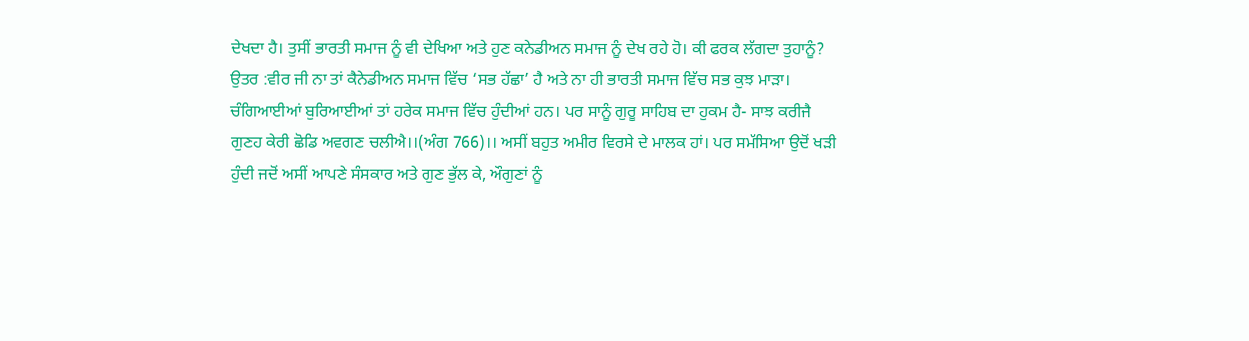ਦੇਖਦਾ ਹੈ। ਤੁਸੀਂ ਭਾਰਤੀ ਸਮਾਜ ਨੂੰ ਵੀ ਦੇਖਿਆ ਅਤੇ ਹੁਣ ਕਨੇਡੀਅਨ ਸਮਾਜ ਨੂੰ ਦੇਖ ਰਹੇ ਹੋ। ਕੀ ਫਰਕ ਲੱਗਦਾ ਤੁਹਾਨੂੰ?
ਉਤਰ :ਵੀਰ ਜੀ ਨਾ ਤਾਂ ਕੈਨੇਡੀਅਨ ਸਮਾਜ ਵਿੱਚ ‘ਸਭ ਹੱਛਾ’ ਹੈ ਅਤੇ ਨਾ ਹੀ ਭਾਰਤੀ ਸਮਾਜ ਵਿੱਚ ਸਭ ਕੁਝ ਮਾੜਾ। ਚੰਗਿਆਈਆਂ ਬੁਰਿਆਈਆਂ ਤਾਂ ਹਰੇਕ ਸਮਾਜ ਵਿੱਚ ਹੁੰਦੀਆਂ ਹਨ। ਪਰ ਸਾਨੂੰ ਗੁਰੂ ਸਾਹਿਬ ਦਾ ਹੁਕਮ ਹੈ- ਸਾਝ ਕਰੀਜੈ ਗੁਣਹ ਕੇਰੀ ਛੋਡਿ ਅਵਗਣ ਚਲੀਐ।।(ਅੰਗ 766)।। ਅਸੀਂ ਬਹੁਤ ਅਮੀਰ ਵਿਰਸੇ ਦੇ ਮਾਲਕ ਹਾਂ। ਪਰ ਸਮੱਸਿਆ ਉਦੋਂ ਖੜੀ ਹੁੰਦੀ ਜਦੋਂ ਅਸੀਂ ਆਪਣੇ ਸੰਸਕਾਰ ਅਤੇ ਗੁਣ ਭੁੱਲ ਕੇ, ਔਗੁਣਾਂ ਨੂੰ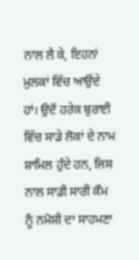ਨਾਲ ਲੈ ਕੇ, ਇਹਨਾਂ ਮੁਲਕਾਂ ਵਿੱਚ ਆਉਂਦੇ ਹਾਂ। ਉਦੋਂ ਹਰੇਕ ਬੁਰਾਈ ਵਿੱਚ ਸਾਡੇ ਲੋਕਾਂ ਦੇ ਨਾਮ ਸ਼ਾਮਿਲ ਹੁੰਦੇ ਹਨ, ਜਿਸ ਨਾਲ ਸਾਡੀ ਸਾਰੀ ਕੌਮ ਨੂੰ ਨਮੋਸ਼ੀ ਦਾ ਸਾਹਮਣਾ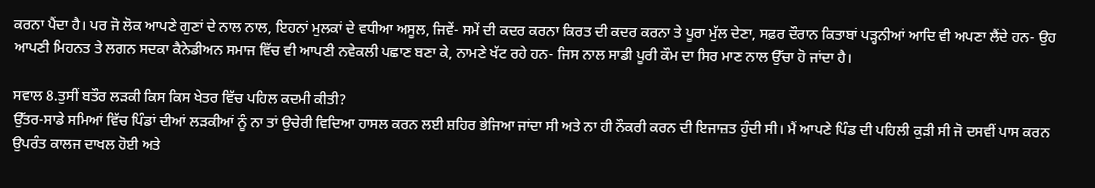ਕਰਨਾ ਪੈਂਦਾ ਹੈ। ਪਰ ਜੋ ਲੋਕ ਆਪਣੇ ਗੁਣਾਂ ਦੇ ਨਾਲ ਨਾਲ, ਇਹਨਾਂ ਮੁਲਕਾਂ ਦੇ ਵਧੀਆ ਅਸੂਲ, ਜਿਵੇਂ- ਸਮੇਂ ਦੀ ਕਦਰ ਕਰਨਾ ਕਿਰਤ ਦੀ ਕਦਰ ਕਰਨਾ ਤੇ ਪੂਰਾ ਮੁੱਲ ਦੇਣਾ, ਸਫ਼ਰ ਦੌਰਾਨ ਕਿਤਾਬਾਂ ਪੜ੍ਹਨੀਆਂ ਆਦਿ ਵੀ ਅਪਣਾ ਲੈਂਦੇ ਹਨ- ਉਹ ਆਪਣੀ ਮਿਹਨਤ ਤੇ ਲਗਨ ਸਦਕਾ ਕੈਨੇਡੀਅਨ ਸਮਾਜ ਵਿੱਚ ਵੀ ਆਪਣੀ ਨਵੇਕਲੀ ਪਛਾਣ ਬਣਾ ਕੇ, ਨਾਮਣੇ ਖੱਟ ਰਹੇ ਹਨ- ਜਿਸ ਨਾਲ ਸਾਡੀ ਪੂਰੀ ਕੌਮ ਦਾ ਸਿਰ ਮਾਣ ਨਾਲ ਉੱਚਾ ਹੋ ਜਾਂਦਾ ਹੈ।

ਸਵਾਲ 8.ਤੁਸੀਂ ਬਤੌਰ ਲੜਕੀ ਕਿਸ ਕਿਸ ਖੇਤਰ ਵਿੱਚ ਪਹਿਲ ਕਦਮੀ ਕੀਤੀ?
ਉੱਤਰ-ਸਾਡੇ ਸਮਿਆਂ ਵਿੱਚ ਪਿੰਡਾਂ ਦੀਆਂ ਲੜਕੀਆਂ ਨੂੰ ਨਾ ਤਾਂ ਉਚੇਰੀ ਵਿਦਿਆ ਹਾਸਲ ਕਰਨ ਲਈ ਸ਼ਹਿਰ ਭੇਜਿਆ ਜਾਂਦਾ ਸੀ ਅਤੇ ਨਾ ਹੀ ਨੌਕਰੀ ਕਰਨ ਦੀ ਇਜਾਜ਼ਤ ਹੁੰਦੀ ਸੀ। ਮੈਂ ਆਪਣੇ ਪਿੰਡ ਦੀ ਪਹਿਲੀ ਕੁੜੀ ਸੀ ਜੋ ਦਸਵੀਂ ਪਾਸ ਕਰਨ ਉਪਰੰਤ ਕਾਲਜ ਦਾਖਲ ਹੋਈ ਅਤੇ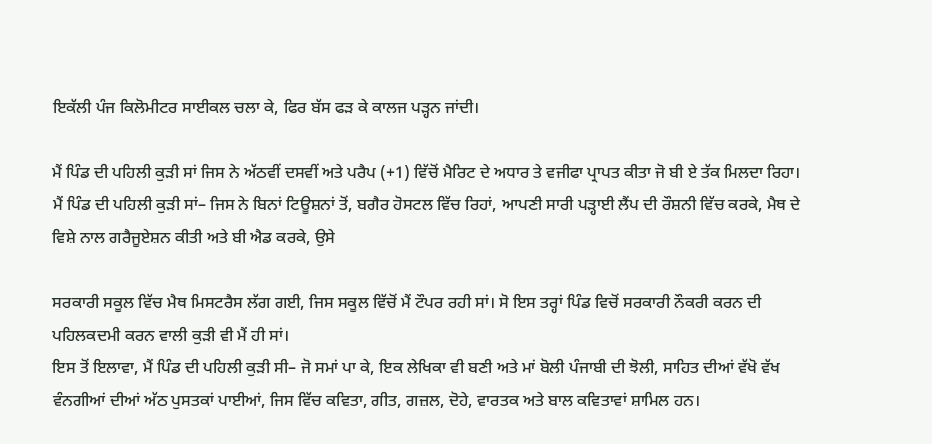ਇਕੱਲੀ ਪੰਜ ਕਿਲੋਮੀਟਰ ਸਾਈਕਲ ਚਲਾ ਕੇ, ਫਿਰ ਬੱਸ ਫੜ ਕੇ ਕਾਲਜ ਪੜ੍ਹਨ ਜਾਂਦੀ।

ਮੈਂ ਪਿੰਡ ਦੀ ਪਹਿਲੀ ਕੁੜੀ ਸਾਂ ਜਿਸ ਨੇ ਅੱਠਵੀਂ ਦਸਵੀਂ ਅਤੇ ਪਰੈਪ (+1) ਵਿੱਚੋਂ ਮੈਰਿਟ ਦੇ ਅਧਾਰ ਤੇ ਵਜੀਫਾ ਪ੍ਰਾਪਤ ਕੀਤਾ ਜੋ ਬੀ ਏ ਤੱਕ ਮਿਲਦਾ ਰਿਹਾ।
ਮੈਂ ਪਿੰਡ ਦੀ ਪਹਿਲੀ ਕੁੜੀ ਸਾਂ– ਜਿਸ ਨੇ ਬਿਨਾਂ ਟਿਊਸ਼ਨਾਂ ਤੋਂ, ਬਗੈਰ ਹੋਸਟਲ ਵਿੱਚ ਰਿਹਾਂ, ਆਪਣੀ ਸਾਰੀ ਪੜ੍ਹਾਈ ਲੈਂਪ ਦੀ ਰੌਸ਼ਨੀ ਵਿੱਚ ਕਰਕੇ, ਮੈਥ ਦੇ ਵਿਸ਼ੇ ਨਾਲ ਗਰੈਜੂਏਸ਼ਨ ਕੀਤੀ ਅਤੇ ਬੀ ਐਡ ਕਰਕੇ, ਉਸੇ

ਸਰਕਾਰੀ ਸਕੂਲ ਵਿੱਚ ਮੈਥ ਮਿਸਟਰੈਸ ਲੱਗ ਗਈ, ਜਿਸ ਸਕੂਲ ਵਿੱਚੋਂ ਮੈਂ ਟੌਪਰ ਰਹੀ ਸਾਂ। ਸੋ ਇਸ ਤਰ੍ਹਾਂ ਪਿੰਡ ਵਿਚੋਂ ਸਰਕਾਰੀ ਨੌਕਰੀ ਕਰਨ ਦੀ ਪਹਿਲਕਦਮੀ ਕਰਨ ਵਾਲੀ ਕੁੜੀ ਵੀ ਮੈਂ ਹੀ ਸਾਂ।
ਇਸ ਤੋਂ ਇਲਾਵਾ, ਮੈਂ ਪਿੰਡ ਦੀ ਪਹਿਲੀ ਕੁੜੀ ਸੀ– ਜੋ ਸਮਾਂ ਪਾ ਕੇ, ਇਕ ਲੇਖਿਕਾ ਵੀ ਬਣੀ ਅਤੇ ਮਾਂ ਬੋਲੀ ਪੰਜਾਬੀ ਦੀ ਝੋਲੀ, ਸਾਹਿਤ ਦੀਆਂ ਵੱਖੋ ਵੱਖ ਵੰਨਗੀਆਂ ਦੀਆਂ ਅੱਠ ਪੁਸਤਕਾਂ ਪਾਈਆਂ, ਜਿਸ ਵਿੱਚ ਕਵਿਤਾ, ਗੀਤ, ਗਜ਼ਲ, ਦੋਹੇ, ਵਾਰਤਕ ਅਤੇ ਬਾਲ ਕਵਿਤਾਵਾਂ ਸ਼ਾਮਿਲ ਹਨ।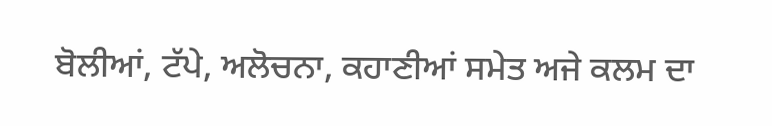ਬੋਲੀਆਂ, ਟੱਪੇ, ਅਲੋਚਨਾ, ਕਹਾਣੀਆਂ ਸਮੇਤ ਅਜੇ ਕਲਮ ਦਾ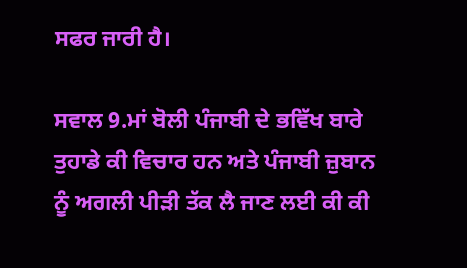ਸਫਰ ਜਾਰੀ ਹੈ।

ਸਵਾਲ 9.ਮਾਂ ਬੋਲੀ ਪੰਜਾਬੀ ਦੇ ਭਵਿੱਖ ਬਾਰੇ ਤੁਹਾਡੇ ਕੀ ਵਿਚਾਰ ਹਨ ਅਤੇ ਪੰਜਾਬੀ ਜ਼ੁਬਾਨ ਨੂੰ ਅਗਲੀ ਪੀੜੀ ਤੱਕ ਲੈ ਜਾਣ ਲਈ ਕੀ ਕੀ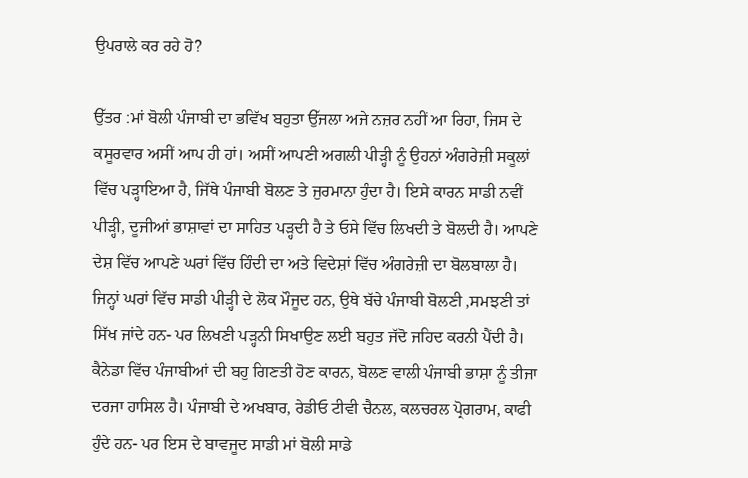ਉਪਰਾਲੇ ਕਰ ਰਹੇ ਹੋ?

ਉੱਤਰ :ਮਾਂ ਬੋਲੀ ਪੰਜਾਬੀ ਦਾ ਭਵਿੱਖ ਬਹੁਤਾ ਉੱਜਲਾ ਅਜੇ ਨਜ਼ਰ ਨਹੀਂ ਆ ਰਿਹਾ, ਜਿਸ ਦੇ ਕਸੂਰਵਾਰ ਅਸੀਂ ਆਪ ਹੀ ਹਾਂ। ਅਸੀਂ ਆਪਣੀ ਅਗਲੀ ਪੀੜ੍ਹੀ ਨੂੰ ਉਹਨਾਂ ਅੰਗਰੇਜ਼ੀ ਸਕੂਲਾਂ ਵਿੱਚ ਪੜ੍ਹਾਇਆ ਹੈ, ਜਿੱਥੇ ਪੰਜਾਬੀ ਬੋਲਣ ਤੇ ਜੁਰਮਾਨਾ ਹੁੰਦਾ ਹੈ। ਇਸੇ ਕਾਰਨ ਸਾਡੀ ਨਵੀਂ ਪੀੜ੍ਹੀ, ਦੂਜੀਆਂ ਭਾਸ਼ਾਵਾਂ ਦਾ ਸਾਹਿਤ ਪੜ੍ਹਦੀ ਹੈ ਤੇ ਓਸੇ ਵਿੱਚ ਲਿਖਦੀ ਤੇ ਬੋਲਦੀ ਹੈ। ਆਪਣੇ ਦੇਸ਼ ਵਿੱਚ ਆਪਣੇ ਘਰਾਂ ਵਿੱਚ ਹਿੰਦੀ ਦਾ ਅਤੇ ਵਿਦੇਸ਼ਾਂ ਵਿੱਚ ਅੰਗਰੇਜ਼ੀ ਦਾ ਬੋਲਬਾਲਾ ਹੈ। ਜਿਨ੍ਹਾਂ ਘਰਾਂ ਵਿੱਚ ਸਾਡੀ ਪੀੜ੍ਹੀ ਦੇ ਲੋਕ ਮੌਜੂਦ ਹਨ, ਉਥੇ ਬੱਚੇ ਪੰਜਾਬੀ ਬੋਲਣੀ ,ਸਮਝਣੀ ਤਾਂ ਸਿੱਖ ਜਾਂਦੇ ਹਨ- ਪਰ ਲਿਖਣੀ ਪੜ੍ਹਨੀ ਸਿਖਾਉਣ ਲਈ ਬਹੁਤ ਜੱਦੋ ਜਹਿਦ ਕਰਨੀ ਪੈਂਦੀ ਹੈ। ਕੈਨੇਡਾ ਵਿੱਚ ਪੰਜਾਬੀਆਂ ਦੀ ਬਹੁ ਗਿਣਤੀ ਹੋਣ ਕਾਰਨ, ਬੋਲਣ ਵਾਲੀ ਪੰਜਾਬੀ ਭਾਸ਼ਾ ਨੂੰ ਤੀਜਾ ਦਰਜਾ ਹਾਸਿਲ ਹੈ। ਪੰਜਾਬੀ ਦੇ ਅਖਬਾਰ, ਰੇਡੀਓ ਟੀਵੀ ਚੈਨਲ, ਕਲਚਰਲ ਪ੍ਰੋਗਰਾਮ, ਕਾਫੀ ਹੁੰਦੇ ਹਨ- ਪਰ ਇਸ ਦੇ ਬਾਵਜੂਦ ਸਾਡੀ ਮਾਂ ਬੋਲੀ ਸਾਡੇ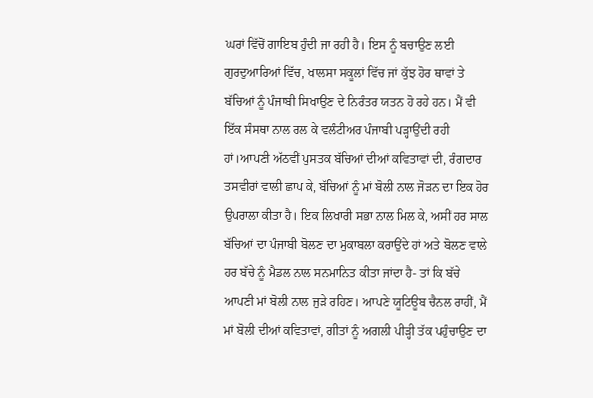ਘਰਾਂ ਵਿੱਚੋਂ ਗਾਇਬ ਹੁੰਦੀ ਜਾ ਰਹੀ ਹੈ। ਇਸ ਨੂੰ ਬਚਾਉਣ ਲਈ ਗੁਰਦੁਆਰਿਆਂ ਵਿੱਚ, ਖਾਲਸਾ ਸਕੂਲਾਂ ਵਿੱਚ ਜਾਂ ਕੁੱਝ ਹੋਰ ਥਾਵਾਂ ਤੇ ਬੱਚਿਆਂ ਨੂੰ ਪੰਜਾਬੀ ਸਿਖਾਉਣ ਦੇ ਨਿਰੰਤਰ ਯਤਨ ਹੋ ਰਹੇ ਹਨ।‌ ਮੈਂ ਵੀ ਇੱਕ ਸੰਸਥਾ ਨਾਲ ਰਲ ਕੇ ਵਲੰਟੀਅਰ ਪੰਜਾਬੀ ਪੜ੍ਹਾਉਂਦੀ ਰਹੀ ਹਾਂ।ਆਪਣੀ ਅੱਠਵੀਂ ਪੁਸਤਕ ਬੱਚਿਆਂ ਦੀਆਂ ਕਵਿਤਾਵਾਂ ਦੀ, ਰੰਗਦਾਰ ਤਸਵੀਰਾਂ ਵਾਲੀ ਛਾਪ ਕੇ, ਬੱਚਿਆਂ ਨੂੰ ਮਾਂ ਬੋਲੀ ਨਾਲ ਜੋੜਨ ਦਾ ਇਕ ਹੋਰ ਉਪਰਾਲਾ ਕੀਤਾ ਹੈ। ਇਕ ਲਿਖਾਰੀ ਸਭਾ ਨਾਲ ਮਿਲ ਕੇ, ਅਸੀਂ ਹਰ ਸਾਲ ਬੱਚਿਆਂ ਦਾ ਪੰਜਾਬੀ ਬੋਲਣ ਦਾ ਮੁਕਾਬਲਾ ਕਰਾਉਂਦੇ ਹਾਂ ਅਤੇ ਬੋਲਣ ਵਾਲੇ ਹਰ ਬੱਚੇ ਨੂੰ ਮੈਡਲ ਨਾਲ ਸਨਮਾਨਿਤ ਕੀਤਾ ਜਾਂਦਾ ਹੈ- ਤਾਂ ਕਿ ਬੱਚੇ ਆਪਣੀ ਮਾਂ ਬੋਲੀ ਨਾਲ ਜੁੜੇ ਰਹਿਣ। ਆਪਣੇ ਯੂਟਿਊਬ ਚੈਨਲ ਰਾਹੀਂ, ਮੈਂ ਮਾਂ ਬੋਲੀ ਦੀਆਂ ਕਵਿਤਾਵਾਂ, ਗੀਤਾਂ ਨੂੰ ਅਗਲੀ ਪੀੜ੍ਹੀ ਤੱਕ ਪਹੁੰਚਾਉਣ ਦਾ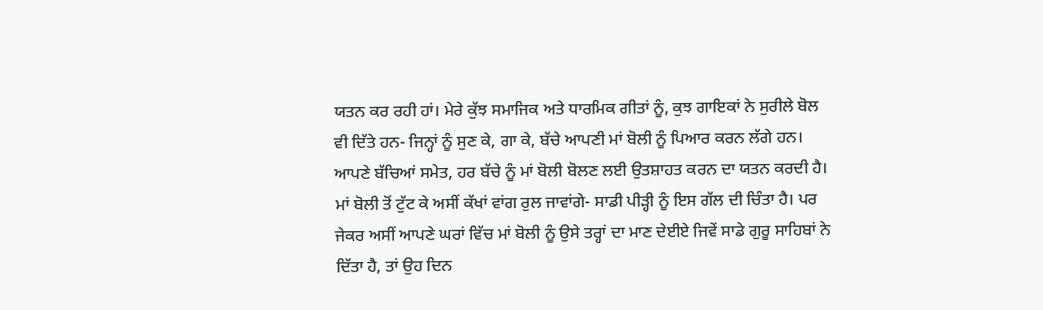ਯਤਨ ਕਰ ਰਹੀ ਹਾਂ। ਮੇਰੇ ਕੁੱਝ ਸਮਾਜਿਕ ਅਤੇ ਧਾਰਮਿਕ ਗੀਤਾਂ ਨੂੰ, ਕੁਝ ਗਾਇਕਾਂ ਨੇ ਸੁਰੀਲੇ ਬੋਲ ਵੀ ਦਿੱਤੇ ਹਨ- ਜਿਨ੍ਹਾਂ ਨੂੰ ਸੁਣ ਕੇ, ਗਾ ਕੇ, ਬੱਚੇ ਆਪਣੀ ਮਾਂ ਬੋਲੀ ਨੂੰ ਪਿਆਰ ਕਰਨ ਲੱਗੇ ਹਨ। ਆਪਣੇ ਬੱਚਿਆਂ ਸਮੇਤ, ਹਰ ਬੱਚੇ ਨੂੰ ਮਾਂ ਬੋਲੀ ਬੋਲਣ ਲਈ ਉਤਸ਼ਾਹਤ ਕਰਨ ਦਾ ਯਤਨ ਕਰਦੀ ਹੈ। ਮਾਂ ਬੋਲੀ ਤੋਂ ਟੁੱਟ ਕੇ ਅਸੀਂ ਕੱਖਾਂ ਵਾਂਗ ਰੁਲ ਜਾਵਾਂਗੇ- ਸਾਡੀ ਪੀੜ੍ਹੀ ਨੂੰ ਇਸ ਗੱਲ ਦੀ ਚਿੰਤਾ ਹੈ। ਪਰ ਜੇਕਰ ਅਸੀਂ ਆਪਣੇ ਘਰਾਂ ਵਿੱਚ ਮਾਂ ਬੋਲੀ ਨੂੰ ਉਸੇ ਤਰ੍ਹਾਂ ਦਾ ਮਾਣ ਦੇਈਏ ਜਿਵੇਂ ਸਾਡੇ ਗੁਰੂ ਸਾਹਿਬਾਂ ਨੇ ਦਿੱਤਾ ਹੈ, ਤਾਂ ਉਹ ਦਿਨ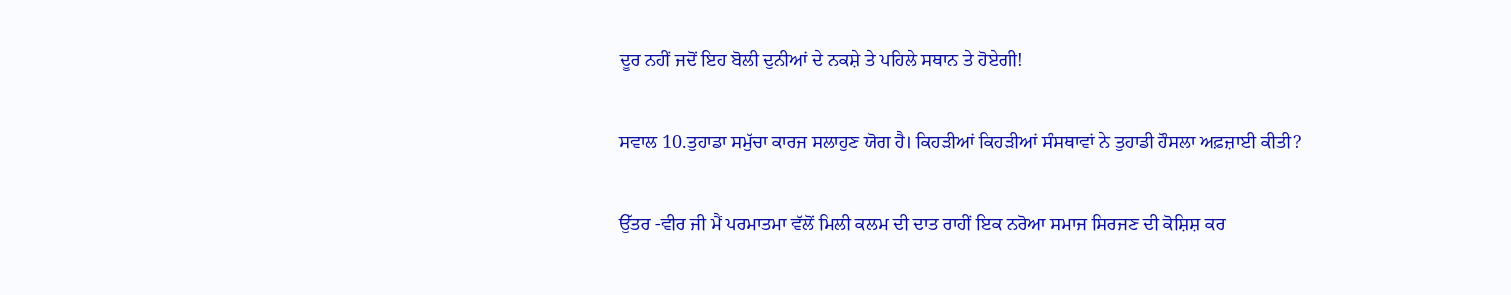ਦੂਰ ਨਹੀਂ ਜਦੋਂ ਇਹ ਬੋਲੀ ਦੁਨੀਆਂ ਦੇ ਨਕਸ਼ੇ ਤੇ ਪਹਿਲੇ ਸਥਾਨ ਤੇ ਹੋਏਗੀ!

ਸਵਾਲ 10.ਤੁਹਾਡਾ ਸਮੁੱਚਾ ਕਾਰਜ ਸਲਾਹੁਣ ਯੋਗ ਹੈ। ਕਿਹੜੀਆਂ ਕਿਹੜੀਆਂ ਸੰਸਥਾਵਾਂ ਨੇ ਤੁਹਾਡੀ ਹੌਸਲਾ ਅਫ਼ਜ਼ਾਈ ਕੀਤੀ?

ਉੱਤਰ -ਵੀਰ ਜੀ ਮੈਂ ਪਰਮਾਤਮਾ ਵੱਲੋਂ ਮਿਲੀ ਕਲਮ ਦੀ ਦਾਤ ਰਾਹੀਂ ਇਕ ਨਰੋਆ ਸਮਾਜ ਸਿਰਜਣ ਦੀ ਕੋਸ਼ਿਸ਼ ਕਰ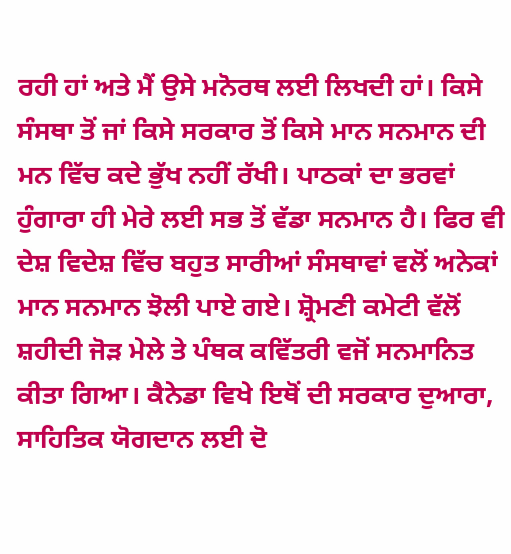ਰਹੀ ਹਾਂ ਅਤੇ ਮੈਂ ਉਸੇ ਮਨੋਰਥ ਲਈ ਲਿਖਦੀ ਹਾਂ। ਕਿਸੇ ਸੰਸਥਾ ਤੋਂ ਜਾਂ ਕਿਸੇ ਸਰਕਾਰ ਤੋਂ ਕਿਸੇ ਮਾਨ ਸਨਮਾਨ ਦੀ ਮਨ ਵਿੱਚ ਕਦੇ ਭੁੱਖ ਨਹੀਂ ਰੱਖੀ। ਪਾਠਕਾਂ ਦਾ ਭਰਵਾਂ ਹੁੰਗਾਰਾ ਹੀ ਮੇਰੇ ਲਈ ਸਭ ਤੋਂ ਵੱਡਾ ਸਨਮਾਨ ਹੈ। ਫਿਰ ਵੀ ਦੇਸ਼ ਵਿਦੇਸ਼ ਵਿੱਚ ਬਹੁਤ ਸਾਰੀਆਂ ਸੰਸਥਾਵਾਂ ਵਲੋਂ ਅਨੇਕਾਂ ਮਾਨ ਸਨਮਾਨ ਝੋਲੀ ਪਾਏ ਗਏ। ਸ਼੍ਰੋਮਣੀ ਕਮੇਟੀ ਵੱਲੋਂ ਸ਼ਹੀਦੀ ਜੋੜ ਮੇਲੇ ਤੇ ਪੰਥਕ ਕਵਿੱਤਰੀ ਵਜੋਂ ਸਨਮਾਨਿਤ ਕੀਤਾ ਗਿਆ। ਕੈਨੇਡਾ ਵਿਖੇ ਇਥੋਂ ਦੀ ਸਰਕਾਰ ਦੁਆਰਾ, ਸਾਹਿਤਿਕ ਯੋਗਦਾਨ ਲਈ ਦੋ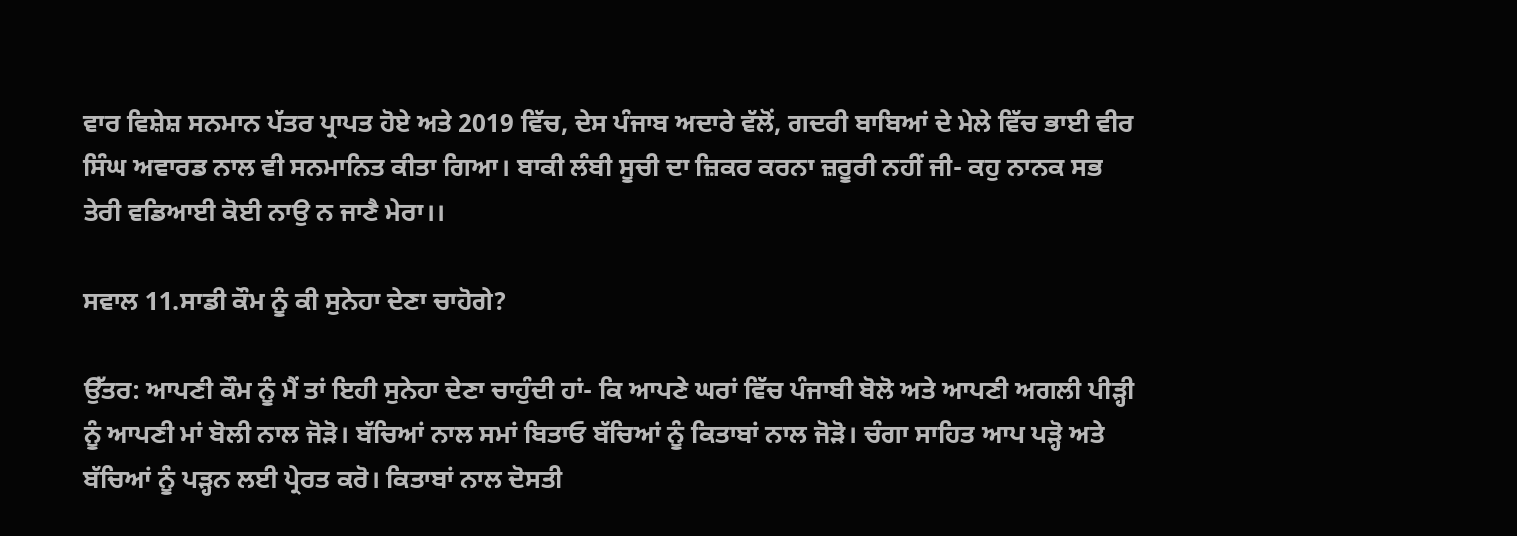ਵਾਰ ਵਿਸ਼ੇਸ਼ ਸਨਮਾਨ ਪੱਤਰ ਪ੍ਰਾਪਤ ਹੋਏ ਅਤੇ 2019 ਵਿੱਚ, ਦੇਸ ਪੰਜਾਬ ਅਦਾਰੇ ਵੱਲੋਂ, ਗਦਰੀ ਬਾਬਿਆਂ ਦੇ ਮੇਲੇ ਵਿੱਚ ਭਾਈ ਵੀਰ ਸਿੰਘ ਅਵਾਰਡ ਨਾਲ ਵੀ ਸਨਮਾਨਿਤ ਕੀਤਾ ਗਿਆ। ਬਾਕੀ ਲੰਬੀ ਸੂਚੀ ਦਾ ਜ਼ਿਕਰ ਕਰਨਾ ਜ਼ਰੂਰੀ ਨਹੀਂ ਜੀ- ਕਹੁ ਨਾਨਕ ਸਭ ਤੇਰੀ ਵਡਿਆਈ ਕੋਈ ਨਾਉ ਨ ਜਾਣੈ ਮੇਰਾ।।

ਸਵਾਲ 11.ਸਾਡੀ ਕੌਮ ਨੂੰ ਕੀ ਸੁਨੇਹਾ ਦੇਣਾ ਚਾਹੋਗੇ?

ਉੱਤਰ: ਆਪਣੀ ਕੌਮ ਨੂੰ ਮੈਂ ਤਾਂ ਇਹੀ ਸੁਨੇਹਾ ਦੇਣਾ ਚਾਹੁੰਦੀ ਹਾਂ- ਕਿ ਆਪਣੇ ਘਰਾਂ ਵਿੱਚ ਪੰਜਾਬੀ ਬੋਲੋ ਅਤੇ ਆਪਣੀ ਅਗਲੀ ਪੀੜ੍ਹੀ ਨੂੰ ਆਪਣੀ ਮਾਂ ਬੋਲੀ ਨਾਲ ਜੋੜੋ। ਬੱਚਿਆਂ ਨਾਲ ਸਮਾਂ ਬਿਤਾਓ ਬੱਚਿਆਂ ਨੂੰ ਕਿਤਾਬਾਂ ਨਾਲ ਜੋੜੋ। ਚੰਗਾ ਸਾਹਿਤ ਆਪ ਪੜ੍ਹੋ ਅਤੇ ਬੱਚਿਆਂ ਨੂੰ ਪੜ੍ਹਨ ਲਈ ਪ੍ਰੇਰਤ ਕਰੋ। ਕਿਤਾਬਾਂ ਨਾਲ ਦੋਸਤੀ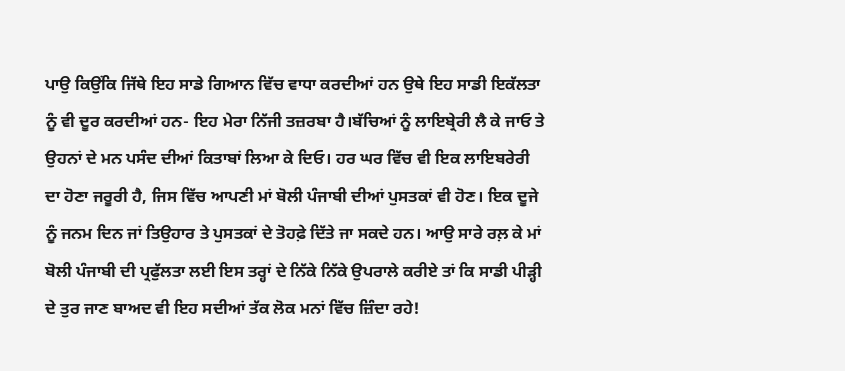ਪਾਉ ਕਿਉਂਕਿ ਜਿੱਥੇ ਇਹ ਸਾਡੇ ਗਿਆਨ ਵਿੱਚ ਵਾਧਾ ਕਰਦੀਆਂ ਹਨ ਉਥੇ ਇਹ ਸਾਡੀ ਇਕੱਲਤਾ ਨੂੰ ਵੀ ਦੂਰ ਕਰਦੀਆਂ ਹਨ- ਇਹ ਮੇਰਾ ਨਿੱਜੀ ਤਜ਼ਰਬਾ ਹੈ।ਬੱਚਿਆਂ ਨੂੰ ਲਾਇਬ੍ਰੇਰੀ ਲੈ ਕੇ ਜਾਓ ਤੇ ਉਹਨਾਂ ਦੇ ਮਨ ਪਸੰਦ ਦੀਆਂ ਕਿਤਾਬਾਂ ਲਿਆ ਕੇ ਦਿਓ। ਹਰ ਘਰ ਵਿੱਚ ਵੀ ਇਕ ਲਾਇਬਰੇਰੀ ਦਾ ਹੋਣਾ ਜਰੂਰੀ ਹੈ, ਜਿਸ ਵਿੱਚ ਆਪਣੀ ਮਾਂ ਬੋਲੀ ਪੰਜਾਬੀ ਦੀਆਂ ਪੁਸਤਕਾਂ ਵੀ ਹੋਣ। ਇਕ ਦੂਜੇ ਨੂੰ ਜਨਮ ਦਿਨ ਜਾਂ ਤਿਉਹਾਰ ਤੇ ਪੁਸਤਕਾਂ ਦੇ ਤੋਹਫ਼ੇ ਦਿੱਤੇ ਜਾ ਸਕਦੇ ਹਨ। ਆਉ ਸਾਰੇ ਰਲ਼ ਕੇ ਮਾਂ ਬੋਲੀ ਪੰਜਾਬੀ ਦੀ ਪ੍ਰਫੁੱਲਤਾ ਲਈ ਇਸ ਤਰ੍ਹਾਂ ਦੇ ਨਿੱਕੇ ਨਿੱਕੇ ਉਪਰਾਲੇ ਕਰੀਏ ਤਾਂ ਕਿ ਸਾਡੀ ਪੀੜ੍ਹੀ ਦੇ ਤੁਰ ਜਾਣ ਬਾਅਦ ਵੀ ਇਹ ਸਦੀਆਂ ਤੱਕ ਲੋਕ ਮਨਾਂ ਵਿੱਚ ਜ਼ਿੰਦਾ ਰਹੇ!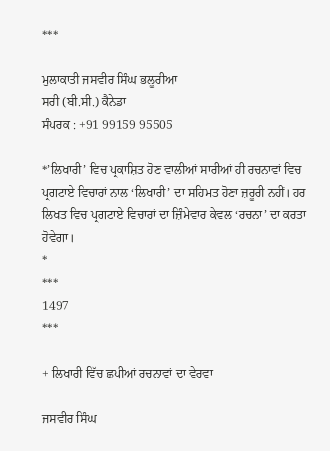***

ਮੁਲਾਕਾਤੀ ਜਸਵੀਰ ਸਿੰਘ ਭਲੂਰੀਆ
ਸਰੀ (ਬੀ.ਸੀ.) ਕੈਨੇਡਾ
ਸੰਪਰਕ : +91 99159 95505

*’ਲਿਖਾਰੀ’ ਵਿਚ ਪ੍ਰਕਾਸ਼ਿਤ ਹੋਣ ਵਾਲੀਆਂ ਸਾਰੀਆਂ ਹੀ ਰਚਨਾਵਾਂ ਵਿਚ ਪ੍ਰਗਟਾਏ ਵਿਚਾਰਾਂ ਨਾਲ ‘ਲਿਖਾਰੀ’ ਦਾ ਸਹਿਮਤ ਹੋਣਾ ਜ਼ਰੂਰੀ ਨਹੀਂ। ਹਰ ਲਿਖਤ ਵਿਚ ਪ੍ਰਗਟਾਏ ਵਿਚਾਰਾਂ ਦਾ ਜ਼ਿੰਮੇਵਾਰ ਕੇਵਲ ‘ਰਚਨਾ’ ਦਾ ਕਰਤਾ ਹੋਵੇਗਾ।
*
***
1497
***

+ ਲਿਖਾਰੀ ਵਿੱਚ ਛਪੀਆਂ ਰਚਨਾਵਾਂ ਦਾ ਵੇਰਵਾ

ਜਸਵੀਰ ਸਿੰਘ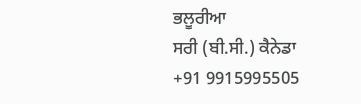ਭਲੂਰੀਆ
ਸਰੀ (ਬੀ.ਸੀ.) ਕੈਨੇਡਾ
+91 9915995505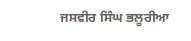ਜਸਵੀਰ ਸਿੰਘ ਭਲੂਰੀਆ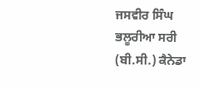ਜਸਵੀਰ ਸਿੰਘ ਭਲੂਰੀਆ ਸਰੀ (ਬੀ.ਸੀ.) ਕੈਨੇਡਾ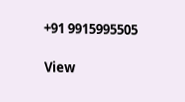+91 9915995505

View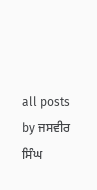all posts by ਜਸਵੀਰ ਸਿੰਘ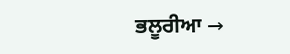ਭਲੂਰੀਆ →